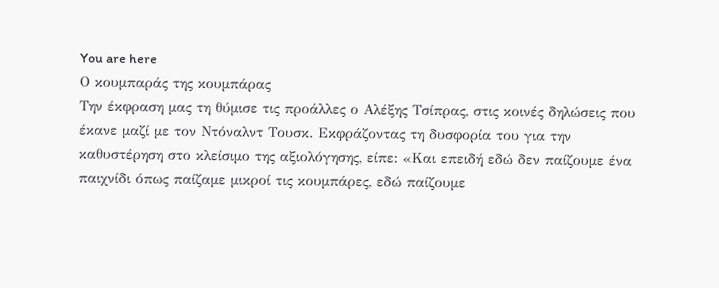You are here
Ο κουμπαράς της κουμπάρας
Την έκφραση μας τη θύμισε τις προάλλες ο Αλέξης Τσίπρας, στις κοινές δηλώσεις που έκανε μαζί με τον Ντόναλντ Τουσκ. Εκφράζοντας τη δυσφορία του για την καθυστέρηση στο κλείσιμο της αξιολόγησης, είπε: «Και επειδή εδώ δεν παίζουμε ένα παιχνίδι όπως παίζαμε μικροί τις κουμπάρες, εδώ παίζουμε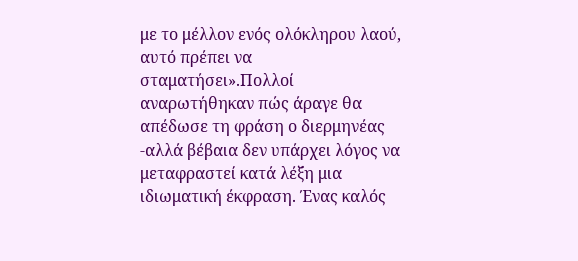με το μέλλον ενός ολόκληρου λαού, αυτό πρέπει να σταματήσει».Πολλοί αναρωτήθηκαν πώς άραγε θα απέδωσε τη φράση ο διερμηνέας -αλλά βέβαια δεν υπάρχει λόγος να μεταφραστεί κατά λέξη μια ιδιωματική έκφραση. Ένας καλός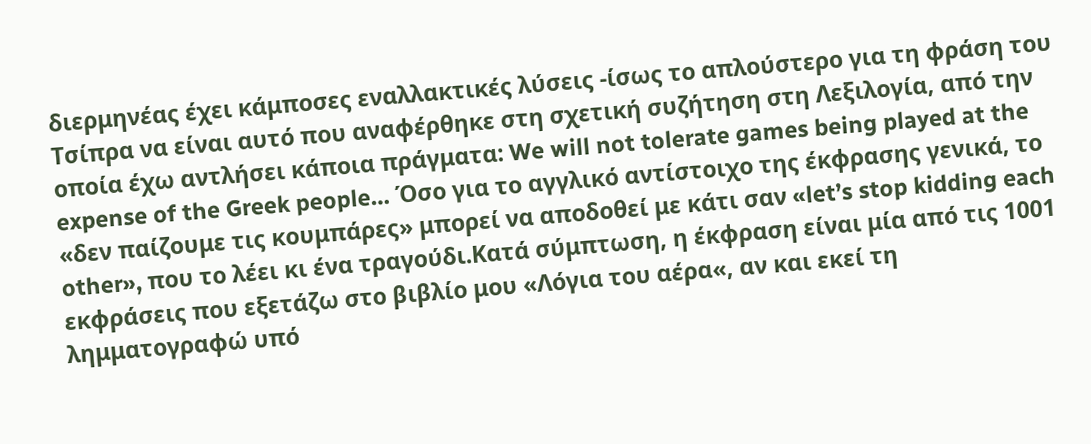διερμηνέας έχει κάμποσες εναλλακτικές λύσεις -ίσως το απλούστερο για τη φράση του Τσίπρα να είναι αυτό που αναφέρθηκε στη σχετική συζήτηση στη Λεξιλογία, από την οποία έχω αντλήσει κάποια πράγματα: We will not tolerate games being played at the expense of the Greek people… Όσο για το αγγλικό αντίστοιχο της έκφρασης γενικά, το «δεν παίζουμε τις κουμπάρες» μπορεί να αποδοθεί με κάτι σαν «let’s stop kidding each other», που το λέει κι ένα τραγούδι.Κατά σύμπτωση, η έκφραση είναι μία από τις 1001 εκφράσεις που εξετάζω στο βιβλίο μου «Λόγια του αέρα«, αν και εκεί τη λημματογραφώ υπό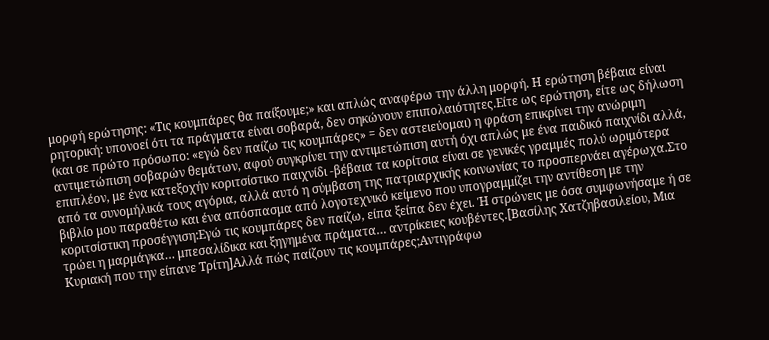μορφή ερώτησης: «Τις κουμπάρες θα παίξουμε;» και απλώς αναφέρω την άλλη μορφή. Η ερώτηση βέβαια είναι ρητορική: υπονοεί ότι τα πράγματα είναι σοβαρά, δεν σηκώνουν επιπολαιότητες.Είτε ως ερώτηση, είτε ως δήλωση (και σε πρώτο πρόσωπο: «εγώ δεν παίζω τις κουμπάρες» = δεν αστειεύομαι) η φράση επικρίνει την ανώριμη αντιμετώπιση σοβαρών θεμάτων, αφού συγκρίνει την αντιμετώπιση αυτή όχι απλώς με ένα παιδικό παιχνίδι αλλά, επιπλέον, με ένα κατεξοχήν κοριτσίστικο παιχνίδι -βέβαια τα κορίτσια είναι σε γενικές γραμμές πολύ ωριμότερα από τα συνομήλικά τους αγόρια, αλλά αυτό η σύμβαση της πατριαρχικής κοινωνίας το προσπερνάει αγέρωχα.Στο βιβλίο μου παραθέτω και ένα απόσπασμα από λογοτεχνικό κείμενο που υπογραμμίζει την αντίθεση με την κοριτσίστικη προσέγγιση:Εγώ τις κουμπάρες δεν παίζω, είπα ξείπα δεν έχει. Ή στρώνεις με όσα συμφωνήσαμε ή σε τρώει η μαρμάγκα… μπεσαλίδικα και ξηγημένα πράματα… αντρίκειες κουβέντες.[Βασίλης Χατζηβασιλείου, Μια Κυριακή που την είπανε Τρίτη]Αλλά πώς παίζουν τις κουμπάρες;Αντιγράφω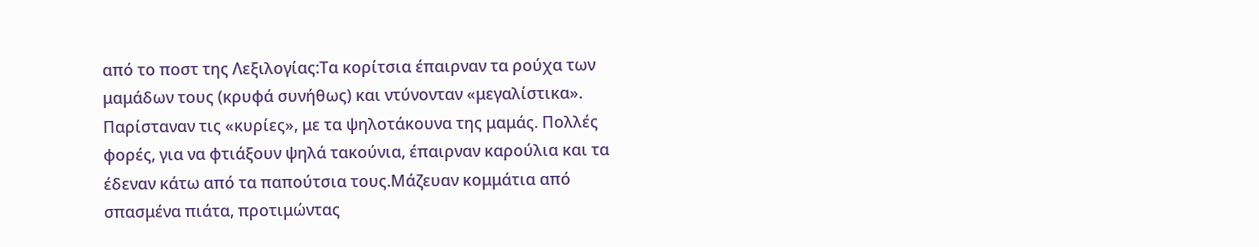από το ποστ της Λεξιλογίας:Τα κορίτσια έπαιρναν τα ρούχα των μαμάδων τους (κρυφά συνήθως) και ντύνονταν «μεγαλίστικα». Παρίσταναν τις «κυρίες», με τα ψηλοτάκουνα της μαμάς. Πολλές φορές, για να φτιάξουν ψηλά τακούνια, έπαιρναν καρούλια και τα έδεναν κάτω από τα παπούτσια τους.Μάζευαν κομμάτια από σπασμένα πιάτα, προτιμώντας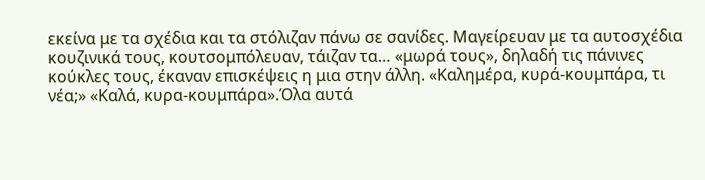εκείνα με τα σχέδια και τα στόλιζαν πάνω σε σανίδες. Μαγείρευαν με τα αυτοσχέδια κουζινικά τους, κουτσομπόλευαν, τάιζαν τα… «μωρά τους», δηλαδή τις πάνινες κούκλες τους, έκαναν επισκέψεις η μια στην άλλη. «Καλημέρα, κυρά-κουμπάρα, τι νέα;» «Καλά, κυρα-κουμπάρα».Όλα αυτά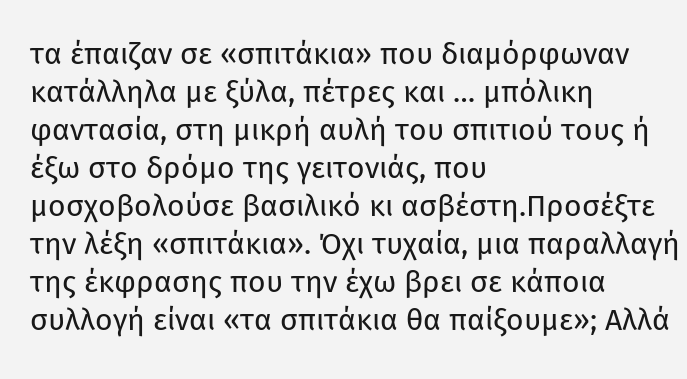τα έπαιζαν σε «σπιτάκια» που διαμόρφωναν κατάλληλα με ξύλα, πέτρες και … μπόλικη φαντασία, στη μικρή αυλή του σπιτιού τους ή έξω στο δρόμο της γειτονιάς, που μοσχοβολούσε βασιλικό κι ασβέστη.Προσέξτε την λέξη «σπιτάκια». Όχι τυχαία, μια παραλλαγή της έκφρασης που την έχω βρει σε κάποια συλλογή είναι «τα σπιτάκια θα παίξουμε»; Αλλά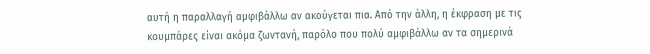αυτή η παραλλαγή αμφιβάλλω αν ακούγεται πια. Από την άλλη, η έκφραση με τις κουμπάρες είναι ακόμα ζωντανή, παρόλο που πολύ αμφιβάλλω αν τα σημερινά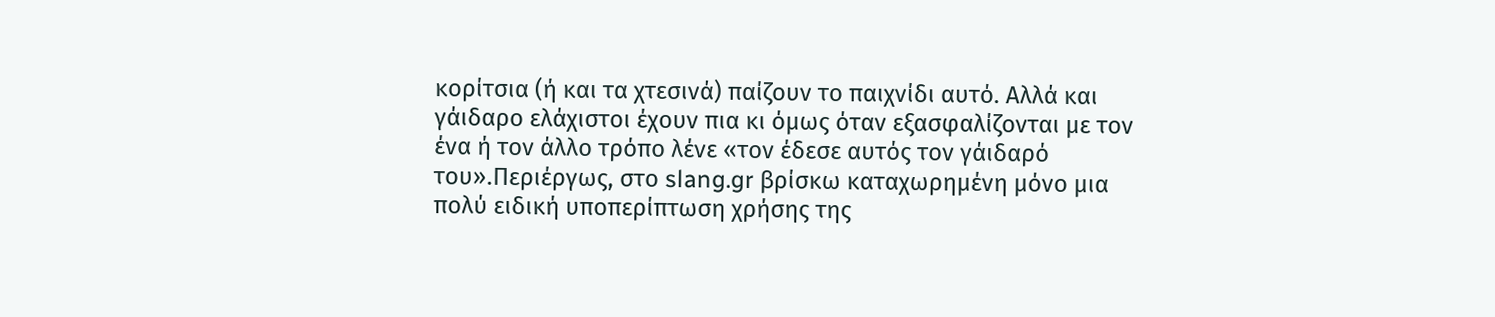κορίτσια (ή και τα χτεσινά) παίζουν το παιχνίδι αυτό. Αλλά και γάιδαρο ελάχιστοι έχουν πια κι όμως όταν εξασφαλίζονται με τον ένα ή τον άλλο τρόπο λένε «τον έδεσε αυτός τον γάιδαρό του».Περιέργως, στο slang.gr βρίσκω καταχωρημένη μόνο μια πολύ ειδική υποπερίπτωση χρήσης της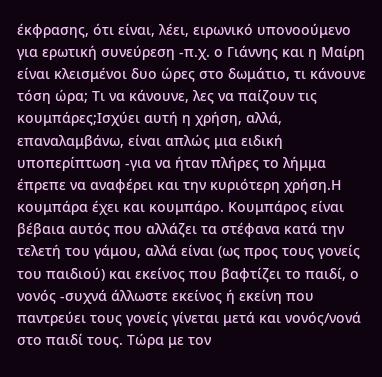έκφρασης, ότι είναι, λέει, ειρωνικό υπονοούμενο για ερωτική συνεύρεση -π.χ. ο Γιάννης και η Μαίρη είναι κλεισμένοι δυο ώρες στο δωμάτιο, τι κάνουνε τόση ώρα; Τι να κάνουνε, λες να παίζουν τις κουμπάρες;Ισχύει αυτή η χρήση, αλλά, επαναλαμβάνω, είναι απλώς μια ειδική υποπερίπτωση -για να ήταν πλήρες το λήμμα έπρεπε να αναφέρει και την κυριότερη χρήση.Η κουμπάρα έχει και κουμπάρο. Κουμπάρος είναι βέβαια αυτός που αλλάζει τα στέφανα κατά την τελετή του γάμου, αλλά είναι (ως προς τους γονείς του παιδιού) και εκείνος που βαφτίζει το παιδί, ο νονός -συχνά άλλωστε εκείνος ή εκείνη που παντρεύει τους γονείς γίνεται μετά και νονός/νονά στο παιδί τους. Τώρα με τον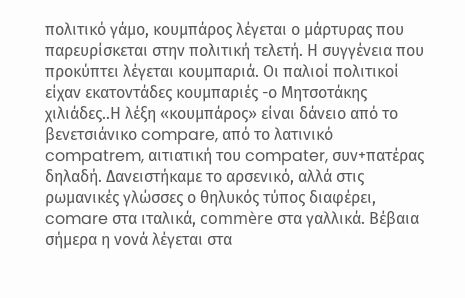πολιτικό γάμο, κουμπάρος λέγεται ο μάρτυρας που παρευρίσκεται στην πολιτική τελετή. Η συγγένεια που προκύπτει λέγεται κουμπαριά. Οι παλιοί πολιτικοί είχαν εκατοντάδες κουμπαριές -ο Μητσοτάκης χιλιάδες..Η λέξη «κουμπάρος» είναι δάνειο από το βενετσιάνικο compare, από το λατινικό compatrem, αιτιατική του compater, συν+πατέρας δηλαδή. Δανειστήκαμε το αρσενικό, αλλά στις ρωμανικές γλώσσες ο θηλυκός τύπος διαφέρει, comare στα ιταλικά, commère στα γαλλικά. Βέβαια σήμερα η νονά λέγεται στα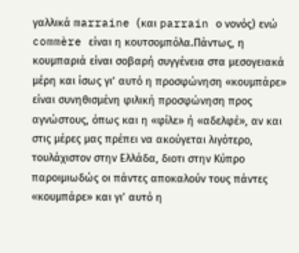γαλλικά marraine (και parrain ο νονός) ενώ commère είναι η κουτσομπόλα.Πάντως, η κουμπαριά είναι σοβαρή συγγένεια στα μεσογειακά μέρη και ίσως γι’ αυτό η προσφώνηση «κουμπάρε» είναι συνηθισμένη φιλική προσφώνηση προς αγνώστους, όπως και η «φίλε» ή «αδελφέ», αν και στις μέρες μας πρέπει να ακούγεται λιγότερο, τουλάχιστον στην Ελλάδα, διοτι στην Κύπρο παροιμιωδώς οι πάντες αποκαλούν τους πάντες «κουμπάρε» και γι’ αυτό η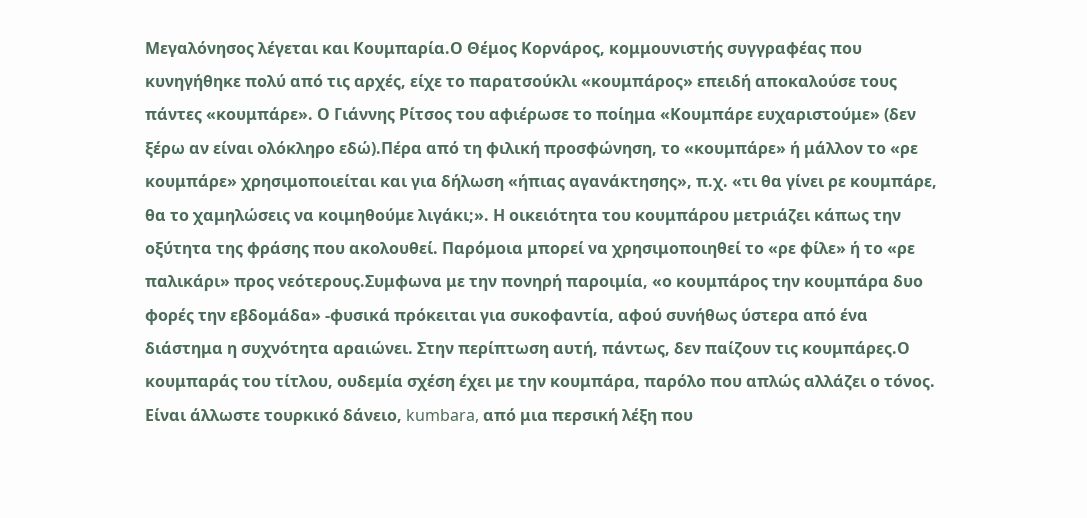Μεγαλόνησος λέγεται και Κουμπαρία.Ο Θέμος Κορνάρος, κομμουνιστής συγγραφέας που κυνηγήθηκε πολύ από τις αρχές, είχε το παρατσούκλι «κουμπάρος» επειδή αποκαλούσε τους πάντες «κουμπάρε». Ο Γιάννης Ρίτσος του αφιέρωσε το ποίημα «Κουμπάρε ευχαριστούμε» (δεν ξέρω αν είναι ολόκληρο εδώ).Πέρα από τη φιλική προσφώνηση, το «κουμπάρε» ή μάλλον το «ρε κουμπάρε» χρησιμοποιείται και για δήλωση «ήπιας αγανάκτησης», π.χ. «τι θα γίνει ρε κουμπάρε, θα το χαμηλώσεις να κοιμηθούμε λιγάκι;». Η οικειότητα του κουμπάρου μετριάζει κάπως την οξύτητα της φράσης που ακολουθεί. Παρόμοια μπορεί να χρησιμοποιηθεί το «ρε φίλε» ή το «ρε παλικάρι» προς νεότερους.Συμφωνα με την πονηρή παροιμία, «ο κουμπάρος την κουμπάρα δυο φορές την εβδομάδα» -φυσικά πρόκειται για συκοφαντία, αφού συνήθως ύστερα από ένα διάστημα η συχνότητα αραιώνει. Στην περίπτωση αυτή, πάντως, δεν παίζουν τις κουμπάρες.Ο κουμπαράς του τίτλου, ουδεμία σχέση έχει με την κουμπάρα, παρόλο που απλώς αλλάζει ο τόνος. Είναι άλλωστε τουρκικό δάνειο, kumbara, από μια περσική λέξη που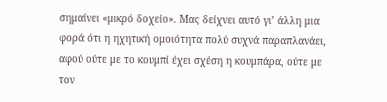σημαίνει «μικρό δοχείο». Μας δείχνει αυτό γι’ άλλη μια φορά ότι η ηχητική ομοιότητα πολύ συχνά παραπλανάει, αφού ούτε με το κουμπί έχει σχέση η κουμπάρα, ούτε με τον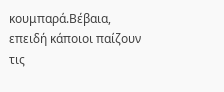κουμπαρά.Βέβαια, επειδή κάποιοι παίζουν τις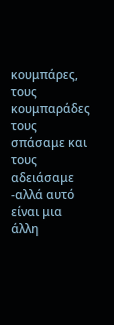κουμπάρες, τους κουμπαράδες τους σπάσαμε και τους αδειάσαμε -αλλά αυτό είναι μια άλλη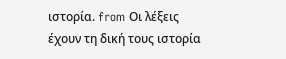ιστορία. from Οι λέξεις έχουν τη δική τους ιστορία